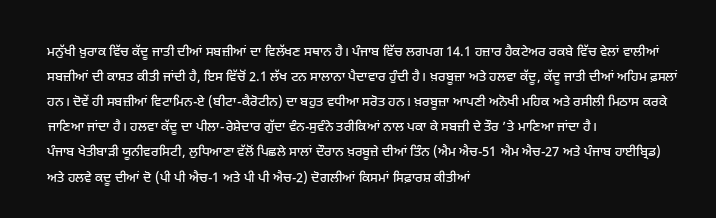ਮਨੁੱਖੀ ਖ਼ੁਰਾਕ ਵਿੱਚ ਕੱਦੂ ਜਾਤੀ ਦੀਆਂ ਸਬਜ਼ੀਆਂ ਦਾ ਵਿਲੱਖਣ ਸਥਾਨ ਹੈ। ਪੰਜਾਬ ਵਿੱਚ ਲਗਪਗ 14.1 ਹਜ਼ਾਰ ਹੈਕਟੇਅਰ ਰਕਬੇ ਵਿੱਚ ਵੇਲਾਂ ਵਾਲੀਆਂ ਸਬਜ਼ੀਆਂ ਦੀ ਕਾਸ਼ਤ ਕੀਤੀ ਜਾਂਦੀ ਹੈ, ਇਸ ਵਿੱਚੋਂ 2.1 ਲੱਖ ਟਨ ਸਾਲਾਨਾ ਪੈਦਾਵਾਰ ਹੁੰਦੀ ਹੈ। ਖ਼ਰਬੂਜ਼ਾ ਅਤੇ ਹਲਵਾ ਕੱਦੂ, ਕੱਦੂ ਜਾਤੀ ਦੀਆਂ ਅਹਿਮ ਫ਼ਸਲਾਂ ਹਨ। ਦੋਵੇਂ ਹੀ ਸਬਜ਼ੀਆਂ ਵਿਟਾਮਿਨ-ਏ (ਬੀਟਾ-ਕੈਰੋਟੀਨ) ਦਾ ਬਹੁਤ ਵਧੀਆ ਸਰੋਤ ਹਨ। ਖ਼ਰਬੂਜ਼ਾ ਆਪਣੀ ਅਨੋਖੀ ਮਹਿਕ ਅਤੇ ਰਸੀਲੀ ਮਿਠਾਸ ਕਰਕੇ ਜਾਣਿਆ ਜਾਂਦਾ ਹੈ। ਹਲਵਾ ਕੱਦੂ ਦਾ ਪੀਲਾ-ਰੇਸ਼ੇਦਾਰ ਗੁੱਦਾ ਵੰਨ-ਸੁਵੰਨੇ ਤਰੀਕਿਆਂ ਨਾਲ ਪਕਾ ਕੇ ਸਬਜ਼ੀ ਦੇ ਤੌਰ ’ਤੇ ਮਾਣਿਆ ਜਾਂਦਾ ਹੈ।
ਪੰਜਾਬ ਖੇਤੀਬਾਡ਼ੀ ਯੂਨੀਵਰਸਿਟੀ, ਲੁਧਿਆਣਾ ਵੱਲੋਂ ਪਿਛਲੇ ਸਾਲਾਂ ਦੌਰਾਨ ਖ਼ਰਬੂਜ਼ੇ ਦੀਆਂ ਤਿੰਨ (ਐਮ ਐਚ-51 ਐਮ ਐਚ-27 ਅਤੇ ਪੰਜਾਬ ਹਾਈਬ੍ਰਿਡ) ਅਤੇ ਹਲਵੇ ਕਦੂ ਦੀਆਂ ਦੋ (ਪੀ ਪੀ ਐਚ-1 ਅਤੇ ਪੀ ਪੀ ਐਚ-2) ਦੋਗਲੀਆਂ ਕਿਸਮਾਂ ਸਿਫ਼ਾਰਸ਼ ਕੀਤੀਆਂ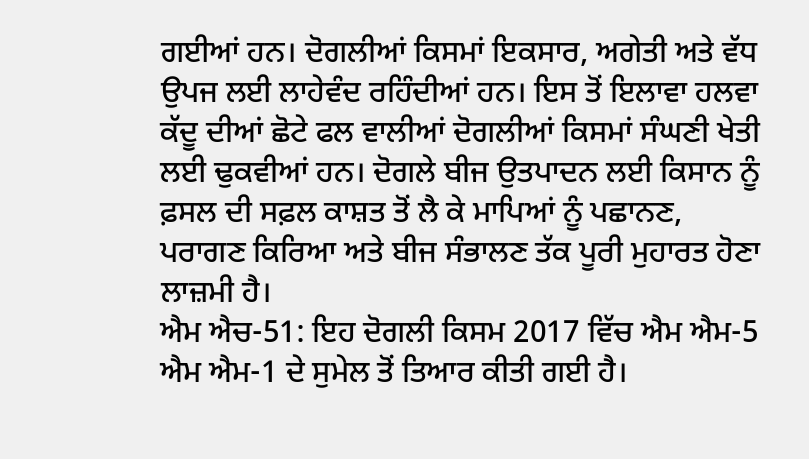ਗਈਆਂ ਹਨ। ਦੋਗਲੀਆਂ ਕਿਸਮਾਂ ਇਕਸਾਰ, ਅਗੇਤੀ ਅਤੇ ਵੱਧ ਉਪਜ ਲਈ ਲਾਹੇਵੰਦ ਰਹਿੰਦੀਆਂ ਹਨ। ਇਸ ਤੋਂ ਇਲਾਵਾ ਹਲਵਾ ਕੱਦੂ ਦੀਆਂ ਛੋਟੇ ਫਲ ਵਾਲੀਆਂ ਦੋਗਲੀਆਂ ਕਿਸਮਾਂ ਸੰਘਣੀ ਖੇਤੀ ਲਈ ਢੁਕਵੀਆਂ ਹਨ। ਦੋਗਲੇ ਬੀਜ ਉਤਪਾਦਨ ਲਈ ਕਿਸਾਨ ਨੂੰ ਫ਼ਸਲ ਦੀ ਸਫ਼ਲ ਕਾਸ਼ਤ ਤੋਂ ਲੈ ਕੇ ਮਾਪਿਆਂ ਨੂੰ ਪਛਾਨਣ, ਪਰਾਗਣ ਕਿਰਿਆ ਅਤੇ ਬੀਜ ਸੰਭਾਲਣ ਤੱਕ ਪੂਰੀ ਮੁਹਾਰਤ ਹੋਣਾ ਲਾਜ਼ਮੀ ਹੈ।
ਐਮ ਐਚ-51: ਇਹ ਦੋਗਲੀ ਕਿਸਮ 2017 ਵਿੱਚ ਐਮ ਐਮ-5 ਐਮ ਐਮ-1 ਦੇ ਸੁਮੇਲ ਤੋਂ ਤਿਆਰ ਕੀਤੀ ਗਈ ਹੈ।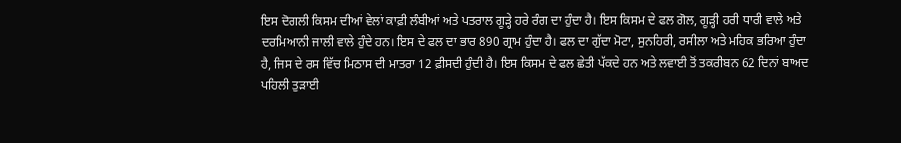ਇਸ ਦੋਗਲੀ ਕਿਸਮ ਦੀਆਂ ਵੇਲਾਂ ਕਾਫ਼ੀ ਲੰਬੀਆਂ ਅਤੇ ਪਤਰਾਲ ਗੂਡ਼੍ਹੇ ਹਰੇ ਰੰਗ ਦਾ ਹੁੰਦਾ ਹੈ। ਇਸ ਕਿਸਮ ਦੇ ਫਲ ਗੋਲ, ਗੂਡ਼੍ਹੀ ਹਰੀ ਧਾਰੀ ਵਾਲੇ ਅਤੇ ਦਰਮਿਆਨੀ ਜਾਲੀ ਵਾਲੇ ਹੁੰਦੇ ਹਨ। ਇਸ ਦੇ ਫਲ ਦਾ ਭਾਰ 890 ਗ੍ਰਾਮ ਹੁੰਦਾ ਹੈ। ਫਲ ਦਾ ਗੁੱਦਾ ਮੋਟਾ, ਸੁਨਹਿਰੀ, ਰਸੀਲਾ ਅਤੇ ਮਹਿਕ ਭਰਿਆ ਹੁੰਦਾ ਹੈ, ਜਿਸ ਦੇ ਰਸ ਵਿੱਚ ਮਿਠਾਸ ਦੀ ਮਾਤਰਾ 12 ਫ਼ੀਸਦੀ ਹੁੰਦੀ ਹੈ। ਇਸ ਕਿਸਮ ਦੇ ਫਲ ਛੇਤੀ ਪੱਕਦੇ ਹਨ ਅਤੇ ਲਵਾਈ ਤੋਂ ਤਕਰੀਬਨ 62 ਦਿਨਾਂ ਬਾਅਦ ਪਹਿਲੀ ਤੁਡ਼ਾਈ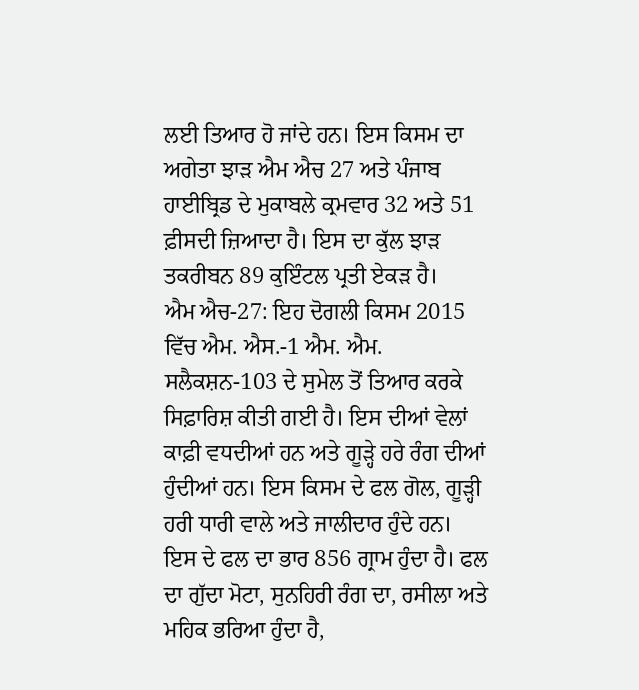ਲਈ ਤਿਆਰ ਹੋ ਜਾਂਦੇ ਹਨ। ਇਸ ਕਿਸਮ ਦਾ ਅਗੇਤਾ ਝਾਡ਼ ਐਮ ਐਚ 27 ਅਤੇ ਪੰਜਾਬ ਹਾਈਬ੍ਰਿਡ ਦੇ ਮੁਕਾਬਲੇ ਕ੍ਰਮਵਾਰ 32 ਅਤੇ 51 ਫ਼ੀਸਦੀ ਜ਼ਿਆਦਾ ਹੈ। ਇਸ ਦਾ ਕੁੱਲ ਝਾਡ਼ ਤਕਰੀਬਨ 89 ਕੁਇੰਟਲ ਪ੍ਰਤੀ ਏਕਡ਼ ਹੈ।
ਐਮ ਐਚ-27: ਇਹ ਦੋਗਲੀ ਕਿਸਮ 2015 ਵਿੱਚ ਐਮ. ਐਸ.-1 ਐਮ. ਐਮ. ਸਲੈਕਸ਼ਨ-103 ਦੇ ਸੁਮੇਲ ਤੋਂ ਤਿਆਰ ਕਰਕੇ ਸਿਫ਼ਾਰਿਸ਼ ਕੀਤੀ ਗਈ ਹੈ। ਇਸ ਦੀਆਂ ਵੇਲਾਂ ਕਾਫ਼ੀ ਵਧਦੀਆਂ ਹਨ ਅਤੇ ਗੂਡ਼੍ਹੇ ਹਰੇ ਰੰਗ ਦੀਆਂ ਹੁੰਦੀਆਂ ਹਨ। ਇਸ ਕਿਸਮ ਦੇ ਫਲ ਗੋਲ, ਗੂਡ਼੍ਹੀ ਹਰੀ ਧਾਰੀ ਵਾਲੇ ਅਤੇ ਜਾਲੀਦਾਰ ਹੁੰਦੇ ਹਨ। ਇਸ ਦੇ ਫਲ ਦਾ ਭਾਰ 856 ਗ੍ਰਾਮ ਹੁੰਦਾ ਹੈ। ਫਲ ਦਾ ਗੁੱਦਾ ਮੋਟਾ, ਸੁਨਹਿਰੀ ਰੰਗ ਦਾ, ਰਸੀਲਾ ਅਤੇ ਮਹਿਕ ਭਰਿਆ ਹੁੰਦਾ ਹੈ,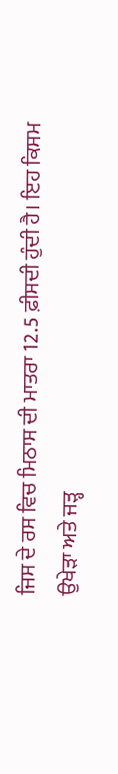ਜਿਸ ਦੇ ਰਸ ਵਿਚ ਮਿਠਾਸ ਦੀ ਮਾਤਰਾ 12.5 ਫ਼ੀਸਦੀ ਹੁੰਦੀ ਹੈ। ਇਹ ਕਿਸਮ ਉਖੇਡ਼ਾ ਅਤੇ ਜਡ਼੍ਹ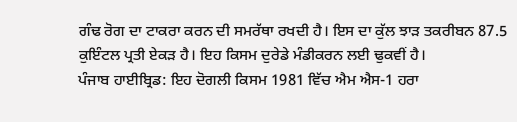ਗੰਢ ਰੋਗ ਦਾ ਟਾਕਰਾ ਕਰਨ ਦੀ ਸਮਰੱਥਾ ਰਖਦੀ ਹੈ। ਇਸ ਦਾ ਕੁੱਲ ਝਾਡ਼ ਤਕਰੀਬਨ 87.5 ਕੁਇੰਟਲ ਪ੍ਰਤੀ ਏਕਡ਼ ਹੈ। ਇਹ ਕਿਸਮ ਦੁਰੇਡੇ ਮੰਡੀਕਰਨ ਲਈ ਢੁਕਵੀਂ ਹੈ।
ਪੰਜਾਬ ਹਾਈਬ੍ਰਿਡ: ਇਹ ਦੋਗਲੀ ਕਿਸਮ 1981 ਵਿੱਚ ਐਮ ਐਸ-1 ਹਰਾ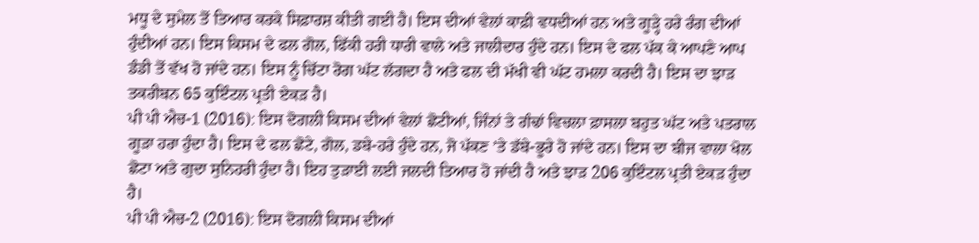ਮਧੂ ਦੇ ਸੁਮੇਲ ਤੋਂ ਤਿਆਰ ਕਰਕੇ ਸਿਫ਼ਾਰਸ਼ ਕੀਤੀ ਗਈ ਹੈ। ਇਸ ਦੀਆਂ ਵੇਲਾਂ ਕਾਫ਼ੀ ਵਧਦੀਆਂ ਹਨ ਅਤੇ ਗੂਡ਼੍ਹੇ ਹਰੇ ਰੰਗ ਦੀਆਂ ਹੁੰਦੀਆਂ ਹਨ। ਇਸ ਕਿਸਮ ਦੇ ਫਲ ਗੋਲ, ਫਿੱਕੀ ਹਰੀ ਧਾਰੀ ਵਾਲੇ ਅਤੇ ਜਾਲੀਦਾਰ ਹੁੰਦੇ ਹਨ। ਇਸ ਦੇ ਫਲ ਪੱਕ ਕੇ ਆਪਣੇ ਆਪ ਡੰਡੀ ਤੋਂ ਵੱਖ ਹੋ ਜਾਂਦੇ ਹਨ। ਇਸ ਨੂੰ ਚਿੱਟਾ ਰੋਗ ਘੱਟ ਲੱਗਦਾ ਹੈ ਅਤੇ ਫਲ ਦੀ ਮੱਖੀ ਵੀ ਘੱਟ ਹਮਲਾ ਕਰਦੀ ਹੈ। ਇਸ ਦਾ ਝਾਡ਼ ਤਕਰੀਬਨ 65 ਕੁਇੰਟਲ ਪ੍ਰਤੀ ਏਕਡ਼ ਹੈ।
ਪੀ ਪੀ ਐਚ-1 (2016): ਇਸ ਦੋਗਲੀ ਕਿਸਮ ਦੀਆਂ ਵੇਲਾਂ ਛੋਟੀਆਂ, ਜਿੰਨਾਂ ਤੇ ਗੰਢਾਂ ਵਿਚਲਾ ਫ਼ਾਸਲਾ ਬਹੁਤ ਘੱਟ ਅਤੇ ਪਤਰਾਲ ਗੂਡ਼ਾ ਹਰਾ ਹੁੰਦਾ ਹੈ। ਇਸ ਦੇ ਫਲ ਛੋਟੇ, ਗੋਲ, ਡਬੇ-ਹਰੇ ਹੁੰਦੇ ਹਨ, ਜੋ ਪੱਕਣ ’ਤੇ ਡੱਬੇ-ਭੂਰੇ ਹੋ ਜਾਂਦੇ ਹਨ। ਇਸ ਦਾ ਬੀਜ ਵਾਲਾ ਖੋਲ ਛੋਟਾ ਅਤੇ ਗੁਦਾ ਸੁਨਿਹਰੀ ਹੁੰਦਾ ਹੈ। ਇਹ ਤੁਡ਼ਾਈ ਲਈ ਜਲਦੀ ਤਿਆਰ ਹੋ ਜਾਂਦੀ ਹੈ ਅਤੇ ਝਾਡ਼ 206 ਕੁਇੰਟਲ ਪ੍ਰਤੀ ਏਕਡ਼ ਹੁੰਦਾ ਹੈ।
ਪੀ ਪੀ ਐਚ-2 (2016): ਇਸ ਦੋਗਲੀ ਕਿਸਮ ਦੀਆਂ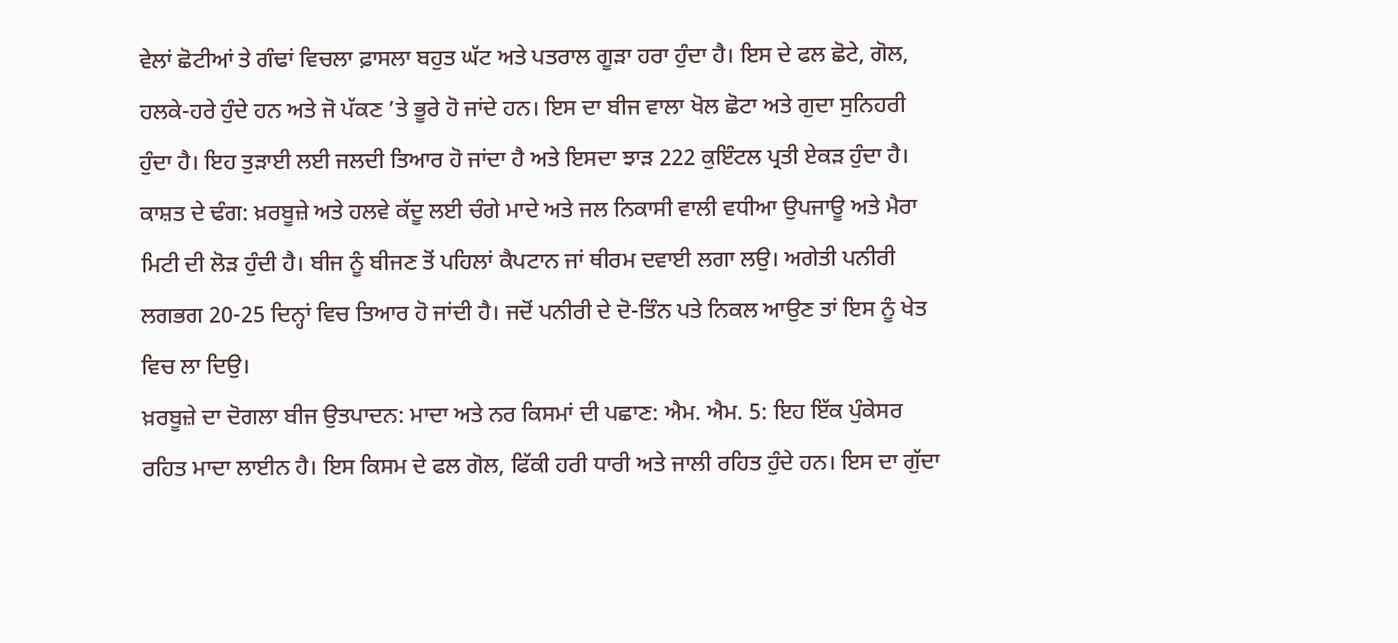ਵੇਲਾਂ ਛੋਟੀਆਂ ਤੇ ਗੰਢਾਂ ਵਿਚਲਾ ਫ਼ਾਸਲਾ ਬਹੁਤ ਘੱਟ ਅਤੇ ਪਤਰਾਲ ਗੂਡ਼ਾ ਹਰਾ ਹੁੰਦਾ ਹੈ। ਇਸ ਦੇ ਫਲ ਛੋਟੇ, ਗੋਲ, ਹਲਕੇ-ਹਰੇ ਹੁੰਦੇ ਹਨ ਅਤੇ ਜੋ ਪੱਕਣ ’ਤੇ ਭੂਰੇ ਹੋ ਜਾਂਦੇ ਹਨ। ਇਸ ਦਾ ਬੀਜ ਵਾਲਾ ਖੋਲ ਛੋਟਾ ਅਤੇ ਗੁਦਾ ਸੁਨਿਹਰੀ ਹੁੰਦਾ ਹੈ। ਇਹ ਤੁਡ਼ਾਈ ਲਈ ਜਲਦੀ ਤਿਆਰ ਹੋ ਜਾਂਦਾ ਹੈ ਅਤੇ ਇਸਦਾ ਝਾਡ਼ 222 ਕੁਇੰਟਲ ਪ੍ਰਤੀ ਏਕਡ਼ ਹੁੰਦਾ ਹੈ।
ਕਾਸ਼ਤ ਦੇ ਢੰਗ: ਖ਼ਰਬੂਜ਼ੇ ਅਤੇ ਹਲਵੇ ਕੱਦੂ ਲਈ ਚੰਗੇ ਮਾਦੇ ਅਤੇ ਜਲ ਨਿਕਾਸੀ ਵਾਲੀ ਵਧੀਆ ਉਪਜਾਊ ਅਤੇ ਮੈਰਾ ਮਿਟੀ ਦੀ ਲੋਡ਼ ਹੁੰਦੀ ਹੈ। ਬੀਜ ਨੂੰ ਬੀਜਣ ਤੋਂ ਪਹਿਲਾਂ ਕੈਪਟਾਨ ਜਾਂ ਥੀਰਮ ਦਵਾਈ ਲਗਾ ਲਉ। ਅਗੇਤੀ ਪਨੀਰੀ ਲਗਭਗ 20-25 ਦਿਨ੍ਹਾਂ ਵਿਚ ਤਿਆਰ ਹੋ ਜਾਂਦੀ ਹੈ। ਜਦੋਂ ਪਨੀਰੀ ਦੇ ਦੋ-ਤਿੰਨ ਪਤੇ ਨਿਕਲ ਆਉਣ ਤਾਂ ਇਸ ਨੂੰ ਖੇਤ ਵਿਚ ਲਾ ਦਿਉ।
ਖ਼ਰਬੂਜ਼ੇ ਦਾ ਦੋਗਲਾ ਬੀਜ ਉਤਪਾਦਨ: ਮਾਦਾ ਅਤੇ ਨਰ ਕਿਸਮਾਂ ਦੀ ਪਛਾਣ: ਐਮ. ਐਮ. 5: ਇਹ ਇੱਕ ਪੁੰਕੇਸਰ ਰਹਿਤ ਮਾਦਾ ਲਾਈਨ ਹੈ। ਇਸ ਕਿਸਮ ਦੇ ਫਲ ਗੋਲ, ਫਿੱਕੀ ਹਰੀ ਧਾਰੀ ਅਤੇ ਜਾਲੀ ਰਹਿਤ ਹੁੰਦੇ ਹਨ। ਇਸ ਦਾ ਗੁੱਦਾ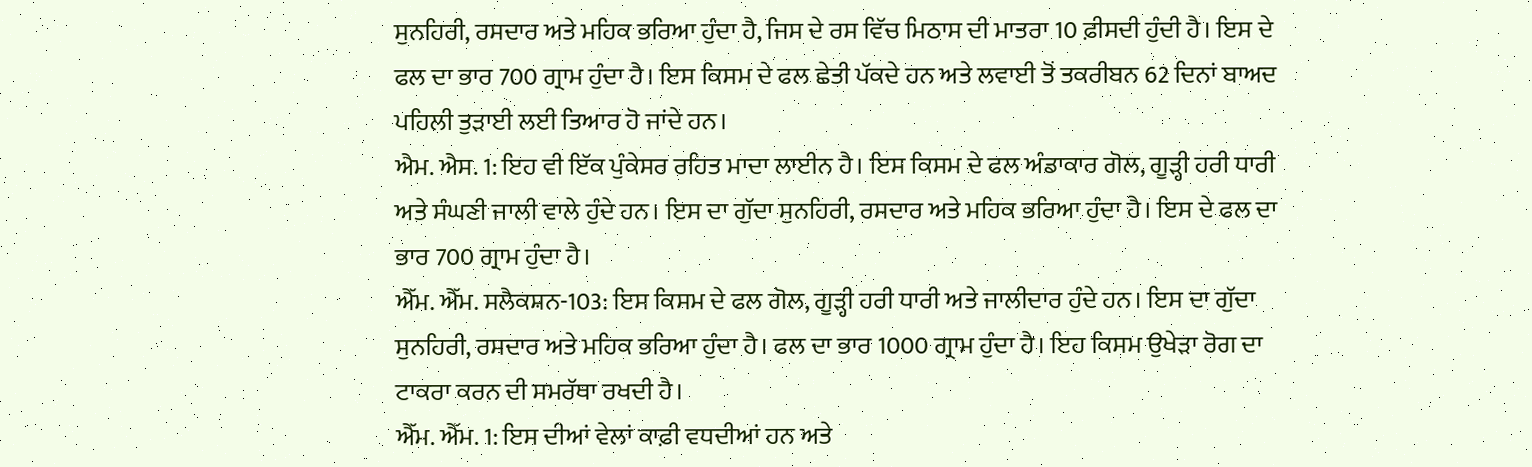ਸੁਨਹਿਰੀ, ਰਸਦਾਰ ਅਤੇ ਮਹਿਕ ਭਰਿਆ ਹੁੰਦਾ ਹੈ, ਜਿਸ ਦੇ ਰਸ ਵਿੱਚ ਮਿਠਾਸ ਦੀ ਮਾਤਰਾ 10 ਫ਼ੀਸਦੀ ਹੁੰਦੀ ਹੈ। ਇਸ ਦੇ ਫਲ ਦਾ ਭਾਰ 700 ਗ੍ਰਾਮ ਹੁੰਦਾ ਹੈ। ਇਸ ਕਿਸਮ ਦੇ ਫਲ ਛੇਤੀ ਪੱਕਦੇ ਹਨ ਅਤੇ ਲਵਾਈ ਤੋਂ ਤਕਰੀਬਨ 62 ਦਿਨਾਂ ਬਾਅਦ ਪਹਿਲੀ ਤੁਡ਼ਾਈ ਲਈ ਤਿਆਰ ਹੋ ਜਾਂਦੇ ਹਨ।
ਐਮ. ਐਸ. 1: ਇਹ ਵੀ ਇੱਕ ਪੁੰਕੇਸਰ ਰਹਿਤ ਮਾਦਾ ਲਾਈਨ ਹੈ। ਇਸ ਕਿਸਮ ਦੇ ਫਲ ਅੰਡਾਕਾਰ ਗੋਲ, ਗੂਡ਼੍ਹੀ ਹਰੀ ਧਾਰੀ ਅਤੇ ਸੰਘਣੀ ਜਾਲੀ ਵਾਲੇ ਹੁੰਦੇ ਹਨ। ਇਸ ਦਾ ਗੁੱਦਾ ਸੁਨਹਿਰੀ, ਰਸਦਾਰ ਅਤੇ ਮਹਿਕ ਭਰਿਆ ਹੁੰਦਾ ਹੈ। ਇਸ ਦੇ ਫਲ ਦਾ ਭਾਰ 700 ਗ੍ਰਾਮ ਹੁੰਦਾ ਹੈ।
ਐੱਮ. ਐੱਮ. ਸਲੈਕਸ਼ਨ-103: ਇਸ ਕਿਸਮ ਦੇ ਫਲ ਗੋਲ, ਗੂਡ਼੍ਹੀ ਹਰੀ ਧਾਰੀ ਅਤੇ ਜਾਲੀਦਾਰ ਹੁੰਦੇ ਹਨ। ਇਸ ਦਾ ਗੁੱਦਾ ਸੁਨਹਿਰੀ, ਰਸਦਾਰ ਅਤੇ ਮਹਿਕ ਭਰਿਆ ਹੁੰਦਾ ਹੈ। ਫਲ ਦਾ ਭਾਰ 1000 ਗ੍ਰਾਮ ਹੁੰਦਾ ਹੈ। ਇਹ ਕਿਸਮ ਉਖੇਡ਼ਾ ਰੋਗ ਦਾ ਟਾਕਰਾ ਕਰਨ ਦੀ ਸਮਰੱਥਾ ਰਖਦੀ ਹੈ।
ਐੱਮ. ਐੱਮ. 1: ਇਸ ਦੀਆਂ ਵੇਲਾਂ ਕਾਫ਼ੀ ਵਧਦੀਆਂ ਹਨ ਅਤੇ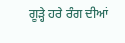ਗੂਡ਼੍ਹੇ ਹਰੇ ਰੰਗ ਦੀਆਂ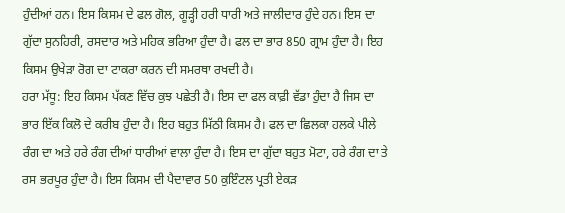ਹੁੰਦੀਆਂ ਹਨ। ਇਸ ਕਿਸਮ ਦੇ ਫਲ ਗੋਲ, ਗੂਡ਼੍ਹੀ ਹਰੀ ਧਾਰੀ ਅਤੇ ਜਾਲੀਦਾਰ ਹੁੰਦੇ ਹਨ। ਇਸ ਦਾ ਗੁੱਦਾ ਸੁਨਹਿਰੀ, ਰਸਦਾਰ ਅਤੇ ਮਹਿਕ ਭਰਿਆ ਹੁੰਦਾ ਹੈ। ਫਲ ਦਾ ਭਾਰ 850 ਗ੍ਰਾਮ ਹੁੰਦਾ ਹੈ। ਇਹ ਕਿਸਮ ਉਖੇਡ਼ਾ ਰੋਗ ਦਾ ਟਾਕਰਾ ਕਰਨ ਦੀ ਸਮਰਥਾ ਰਖਦੀ ਹੈ।
ਹਰਾ ਮੱਧੂ: ਇਹ ਕਿਸਮ ਪੱਕਣ ਵਿੱਚ ਕੁਝ ਪਛੇਤੀ ਹੈ। ਇਸ ਦਾ ਫਲ ਕਾਫ਼ੀ ਵੱਡਾ ਹੁੰਦਾ ਹੈ ਜਿਸ ਦਾ ਭਾਰ ਇੱਕ ਕਿਲੋ ਦੇ ਕਰੀਬ ਹੁੰਦਾ ਹੈ। ਇਹ ਬਹੁਤ ਮਿੱਠੀ ਕਿਸਮ ਹੈ। ਫਲ ਦਾ ਛਿਲਕਾ ਹਲਕੇ ਪੀਲੇ ਰੰਗ ਦਾ ਅਤੇ ਹਰੇ ਰੰਗ ਦੀਆਂ ਧਾਰੀਆਂ ਵਾਲਾ ਹੁੰਦਾ ਹੈ। ਇਸ ਦਾ ਗੁੱਦਾ ਬਹੁਤ ਮੋਟਾ, ਹਰੇ ਰੰਗ ਦਾ ਤੇ ਰਸ ਭਰਪੂਰ ਹੁੰਦਾ ਹੈ। ਇਸ ਕਿਸਮ ਦੀ ਪੈਦਾਵਾਰ 50 ਕੁਇੰਟਲ ਪ੍ਰਤੀ ਏਕਡ਼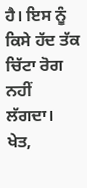ਹੈ। ਇਸ ਨੂੰ ਕਿਸੇ ਹੱਦ ਤੱਕ ਚਿੱਟਾ ਰੋਗ ਨਹੀਂ ਲੱਗਦਾ।
ਖੇਤ,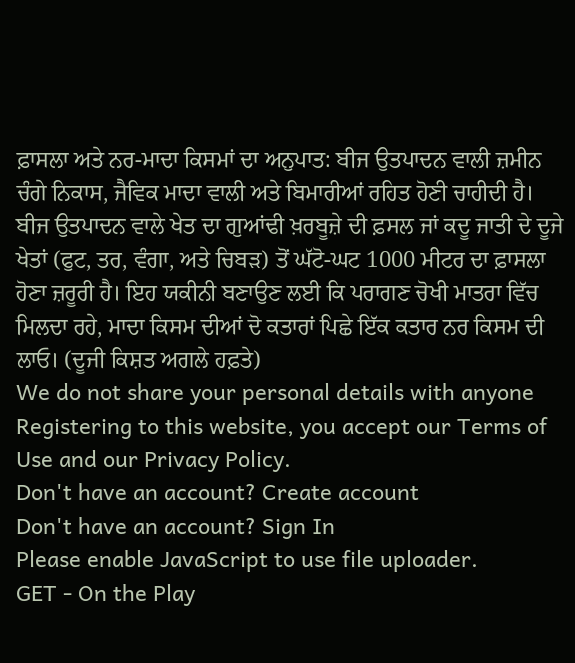ਫ਼ਾਸਲਾ ਅਤੇ ਨਰ-ਮਾਦਾ ਕਿਸਮਾਂ ਦਾ ਅਨੁਪਾਤ: ਬੀਜ ਉਤਪਾਦਨ ਵਾਲੀ ਜ਼ਮੀਨ ਚੰਗੇ ਨਿਕਾਸ, ਜੈਵਿਕ ਮਾਦਾ ਵਾਲੀ ਅਤੇ ਬਿਮਾਰੀਆਂ ਰਹਿਤ ਹੋਣੀ ਚਾਹੀਦੀ ਹੈ। ਬੀਜ ਉਤਪਾਦਨ ਵਾਲੇ ਖੇਤ ਦਾ ਗੁਆਂਢੀ ਖ਼ਰਬੂਜ਼ੇ ਦੀ ਫ਼ਸਲ ਜਾਂ ਕਦੂ ਜਾਤੀ ਦੇ ਦੂਜੇ ਖੇਤਾਂ (ਫੁਟ, ਤਰ, ਵੰਗਾ, ਅਤੇ ਚਿਬਡ਼) ਤੋਂ ਘੱਟੋ-ਘਟ 1000 ਮੀਟਰ ਦਾ ਫ਼ਾਸਲਾ ਹੋਣਾ ਜ਼ਰੂਰੀ ਹੈ। ਇਹ ਯਕੀਨੀ ਬਣਾਉਣ ਲਈ ਕਿ ਪਰਾਗਣ ਚੋਖੀ ਮਾਤਰਾ ਵਿੱਚ ਮਿਲਦਾ ਰਹੇ, ਮਾਦਾ ਕਿਸਮ ਦੀਆਂ ਦੋ ਕਤਾਰਾਂ ਪਿਛੇ ਇੱਕ ਕਤਾਰ ਨਰ ਕਿਸਮ ਦੀ ਲਾਓ। (ਦੂਜੀ ਕਿਸ਼ਤ ਅਗਲੇ ਹਫ਼ਤੇ)
We do not share your personal details with anyone
Registering to this website, you accept our Terms of Use and our Privacy Policy.
Don't have an account? Create account
Don't have an account? Sign In
Please enable JavaScript to use file uploader.
GET - On the Play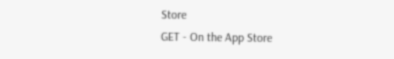Store
GET - On the App Store